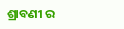ଶ୍ରାବଣୀ ର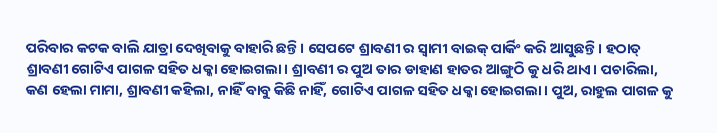ପରିବାର କଟକ ବାଲି ଯାତ୍ରା ଦେଖିବାକୁ ବାହାରି ଛନ୍ତି। ସେପଟେ ଶ୍ରାବଣୀ ର ସ୍ବାମୀ ବାଇକ୍ ପାର୍କିଂ କରି ଆସୁଛନ୍ତି। ହଠାତ୍ ଶ୍ରାବଣୀ ଗୋଟିଏ ପାଗଳ ସହିତ ଧକ୍କା ହୋଇଗଲା। ଶ୍ରାବଣୀ ର ପୁଅ ତାର ଡାହାଣ ହାତର ଆଙ୍ଗୁଠି କୁ ଧରି ଥାଏ। ପଚାରିଲା, କଣ ହେଲା ମାମା, ଶ୍ରାବଣୀ କହିଲା, ନାହିଁ ବାବୁ କିଛି ନାହିଁ, ଗୋଟିଏ ପାଗଳ ସହିତ ଧକ୍କା ହୋଇଗଲା। ପୁଅ, ରାହୁଲ ପାଗଳ କୁ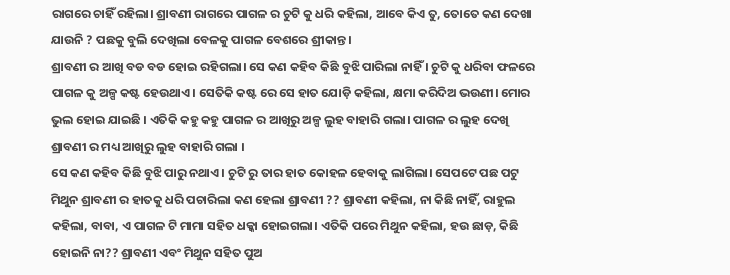ରାଗରେ ଚାହିଁ ରହିଲା। ଶ୍ରାବଣୀ ରାଗରେ ପାଗଳ ର ଚୁଟି କୁ ଧରି କହିଲା, ଆବେ କିଏ ତୁ, ତୋତେ କଣ ଦେଖା ଯାଉନି ? ପଛକୁ ବୁଲି ଦେଖିଲା ବେଳକୁ ପାଗଳ ବେଶରେ ଶ୍ରୀକାନ୍ତ।
ଶ୍ରାବଣୀ ର ଆଖି ବଡ ବଡ ହୋଇ ରହିଗଲା। ସେ କଣ କହିବ କିଛି ବୁଝି ପାରିଲା ନାହିଁ । ଚୁଟି କୁ ଧରିବା ଫଳରେ ପାଗଳ କୁ ଅଳ୍ପ କଷ୍ଟ ହେଉଥାଏ। ସେତିକି କଷ୍ଟ ରେ ସେ ହାତ ଯୋଡ଼ି କହିଲା, କ୍ଷମା କରିଦିଅ ଭଉଣୀ। ମୋର ଭୁଲ ହୋଇ ଯାଇଛି । ଏତିକି କହୁ କହୁ ପାଗଳ ର ଆଖିରୁ ଅଳ୍ପ ଲୁହ ବାହାରି ଗଲା। ପାଗଳ ର ଲୁହ ଦେଖି ଶ୍ରାବଣୀ ର ମଧ୍ୟ ଆଖିରୁ ଲୁହ ବାହାରି ଗଲା ।
ସେ କଣ କହିବ କିଛି ବୁଝି ପାରୁ ନଥାଏ। ଚୁଟି ରୁ ତାର ହାତ କୋହଳ ହେବାକୁ ଲାଗିଲା। ସେପଟେ ପଛ ପଟୁ ମିଥୁନ ଶ୍ରାବଣୀ ର ହାତକୁ ଧରି ପଚାରିଲା କଣ ହେଲା ଶ୍ରାବଣୀ ?? ଶ୍ରାବଣୀ କହିଲା, ନା କିଛି ନାହିଁ, ରାହୁଲ କହିଲା, ବାବା, ଏ ପାଗଳ ଟି ମାମା ସହିତ ଧକ୍କା ହୋଇଗଲା। ଏତିକି ପରେ ମିଥୁନ କହିଲା, ହଉ ଛାଡ଼, କିଛି ହୋଇନି ନା?? ଶ୍ରାବଣୀ ଏବଂ ମିଥୁନ ସହିତ ପୁଅ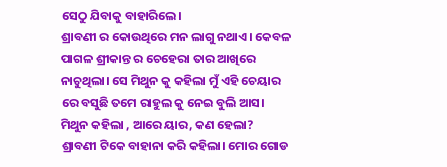ସେଠୁ ଯିବାକୁ ବାହାରିଲେ।
ଶ୍ରାବଣୀ ର କୋଉଥିରେ ମନ ଲାଗୁ ନଥାଏ। କେବଳ ପାଗଳ ଶ୍ରୀକାନ୍ତ ର ଚେହେରା ତାର ଆଖିରେ ନାଚୁଥିଲା। ସେ ମିଥୁନ କୁ କହିଲା ମୁଁ ଏହି ଚେୟାର ରେ ବସୁଛି ତମେ ରାହୁଲ କୁ ନେଇ ବୁଲି ଆସ। ମିଥୁନ କହିଲା , ଆରେ ୟାର, କଣ ହେଲା? ଶ୍ରାବଣୀ ଟିକେ ବାହାନା କରି କହିଲା। ମୋର ଗୋଡ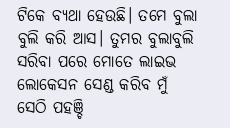ଟିକେ ବ୍ୟଥା ହେଉଛି। ତମେ ବୁଲା ବୁଲି କରି ଆସ। ତୁମର ବୁଲାବୁଲି ସରିବା ପରେ ମୋତେ ଲାଇଭ ଲୋକେସନ ସେଣ୍ଡ କରିବ ମୁଁ ସେଠି ପହଞ୍ଚି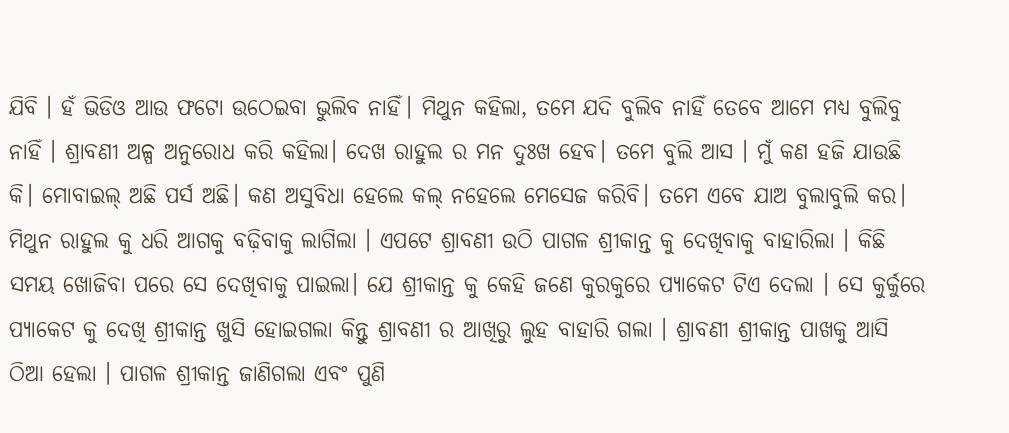ଯିବି । ହଁ ଭିଡିଓ ଆଉ ଫଟୋ ଉଠେଇବା ଭୁଲିବ ନାହିଁ। ମିଥୁନ କହିଲା, ତମେ ଯଦି ବୁଲିବ ନାହିଁ ତେବେ ଆମେ ମଧ୍ୟ ବୁଲିବୁ ନାହିଁ । ଶ୍ରାବଣୀ ଅଳ୍ପ ଅନୁରୋଧ କରି କହିଲା। ଦେଖ ରାହୁଲ ର ମନ ଦୁଃଖ ହେବ। ତମେ ବୁଲି ଆସ । ମୁଁ କଣ ହଜି ଯାଉଛି କି। ମୋବାଇଲ୍ ଅଛି ପର୍ସ ଅଛି। କଣ ଅସୁବିଧା ହେଲେ କଲ୍ ନହେଲେ ମେସେଜ କରିବି। ତମେ ଏବେ ଯାଅ ବୁଲାବୁଲି କର।
ମିଥୁନ ରାହୁଲ କୁ ଧରି ଆଗକୁ ବଢ଼ିବାକୁ ଲାଗିଲା । ଏପଟେ ଶ୍ରାବଣୀ ଉଠି ପାଗଳ ଶ୍ରୀକାନ୍ତ କୁ ଦେଖିବାକୁ ବାହାରିଲା । କିଛି ସମୟ ଖୋଜିବା ପରେ ସେ ଦେଖିବାକୁ ପାଇଲା। ଯେ ଶ୍ରୀକାନ୍ତ କୁ କେହି ଜଣେ କୁରକୁରେ ପ୍ୟାକେଟ ଟିଏ ଦେଲା । ସେ କୁର୍କୁରେ ପ୍ୟାକେଟ କୁ ଦେଖି ଶ୍ରୀକାନ୍ତ ଖୁସି ହୋଇଗଲା କିନ୍ତୁ ଶ୍ରାବଣୀ ର ଆଖିରୁ ଲୁହ ବାହାରି ଗଲା । ଶ୍ରାବଣୀ ଶ୍ରୀକାନ୍ତ ପାଖକୁ ଆସି ଠିଆ ହେଲା । ପାଗଳ ଶ୍ରୀକାନ୍ତ ଜାଣିଗଲା ଏବଂ ପୁଣି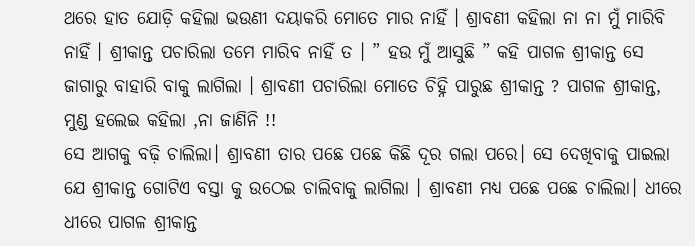ଥରେ ହାତ ଯୋଡ଼ି କହିଲା ଭଉଣୀ ଦୟାକରି ମୋତେ ମାର ନାହିଁ । ଶ୍ରାବଣୀ କହିଲା ନା ନା ମୁଁ ମାରିବି ନାହିଁ । ଶ୍ରୀକାନ୍ତ ପଚାରିଲା ତମେ ମାରିବ ନାହିଁ ତ । ” ହଉ ମୁଁ ଆସୁଛି ” କହି ପାଗଳ ଶ୍ରୀକାନ୍ତ ସେ ଜାଗାରୁ ବାହାରି ବାକୁ ଲାଗିଲା । ଶ୍ରାବଣୀ ପଚାରିଲା ମୋତେ ଚିହ୍ନି ପାରୁଛ ଶ୍ରୀକାନ୍ତ ? ପାଗଳ ଶ୍ରୀକାନ୍ତ, ମୁଣ୍ଡ ହଲେଇ କହିଲା ,ନା ଜାଣିନି !!
ସେ ଆଗକୁ ବଢ଼ି ଚାଲିଲା। ଶ୍ରାବଣୀ ତାର ପଛେ ପଛେ କିଛି ଦୂର ଗଲା ପରେ। ସେ ଦେଖିବାକୁ ପାଇଲା ଯେ ଶ୍ରୀକାନ୍ତ ଗୋଟିଏ ବସ୍ତା କୁ ଉଠେଇ ଚାଲିବାକୁ ଲାଗିଲା । ଶ୍ରାବଣୀ ମଧ୍ୟ ପଛେ ପଛେ ଚାଲିଲା। ଧୀରେ ଧୀରେ ପାଗଳ ଶ୍ରୀକାନ୍ତ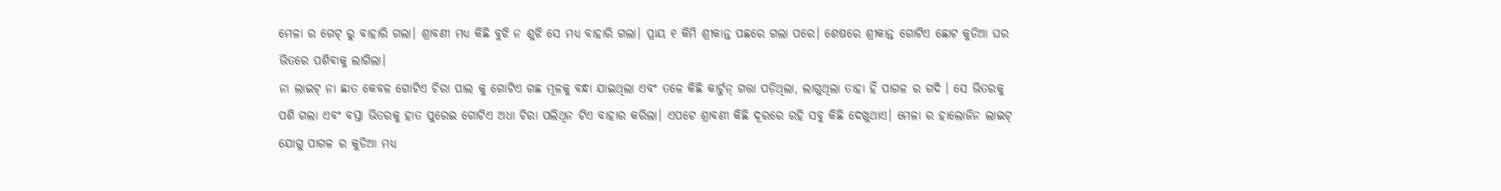ମେଳା ର ଗେଟ୍ ରୁ ବାହାରି ଗଲା। ଶ୍ରାବଣୀ ମଧ୍ୟ କିଛି ବୁଝି ନ ଶୁଝି ସେ ମଧ୍ୟ ବାହାରି ଗଲା। ପ୍ରାୟ ୧ କିମି ଶ୍ରୀକାନ୍ତ ପଛରେ ଗଲା ପରେ। ଶେଷରେ ଶ୍ରୀକାନ୍ତ ଗୋଟିଏ ଛୋଟ କୁଡିଆ ଘର ଭିତରେ ପଶିବାକୁ ଲାଗିଲା।
ନା ଲାଇଟ୍ ନା ଛାତ କେବଳ ଗୋଟିଏ ଚିରା ପାଲ କୁ ଗୋଟିଏ ଗଛ ମୂଳକୁ ବନ୍ଧା ଯାଇଥିଲା ଏବଂ ତଳେ କିଛି କାର୍ଟୁନ୍ ଗତ୍ତା ପଡ଼ିଥିଲା, ଲାଗୁଥିଲା ତାହା ହିଁ ପାଗଳ ର ଗଦି । ସେ ଭିତରକୁ ପଶି ଗଲା ଏବଂ ବସ୍ତା ଭିତରକୁ ହାତ ପୁରେଇ ଗୋଟିଏ ଅଧା ଚିରା ପଲିଥିନ ଟିଏ ବାହାର କରିଲା। ଏପଟେ ଶ୍ରାବଣୀ କିଛି ଦୂରରେ ରହି ସବୁ କିଛି ଦେଖୁଥାଏ। ମେଳା ର ହାଲୋଜିନ ଲାଇଟ୍ ଯୋଗୁ ପାଗଳ ର କୁଡିଆ ମଧ୍ୟ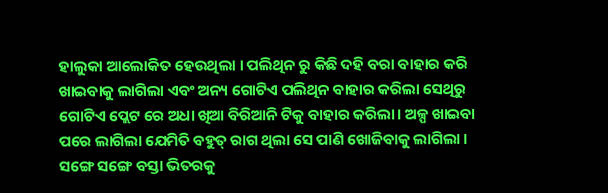ହାଲୁକା ଆଲୋକିତ ହେଉଥିଲା । ପଲିଥିନ ରୁ କିଛି ଦହି ବରା ବାହାର କରି ଖାଇବାକୁ ଲାଗିଲା ଏବଂ ଅନ୍ୟ ଗୋଟିଏ ପଲିଥିନ ବାହାର କରିଲା ସେଥିରୁ ଗୋଟିଏ ପ୍ଲେଟ ରେ ଅଧା ଖିଆ ବିରିଆନି ଟିକୁ ବାହାର କରିଲା। ଅଳ୍ପ ଖାଇବା ପରେ ଲାଗିଲା ଯେମିତି ବହୁତ୍ ରାଗ ଥିଲା ସେ ପାଣି ଖୋଜିବାକୁ ଲାଗିଲା ।
ସଙ୍ଗେ ସଙ୍ଗେ ବସ୍ତା ଭିତରକୁ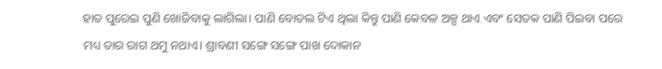ହାତ ପୁରେଇ ପୁଣି ଖୋଜିବାକୁ ଲାଗିଲା। ପାଣି ବୋତଲ ଟିଏ ଥିଲା କିନ୍ତୁ ପାଣି କେବଳ ଅଳ୍ପ ଥାଏ ଏବଂ ସେତକ ପାଣି ପିଇବା ପରେ ମଧ୍ୟ ତାର ରାଗ ଥମୁ ନଥାଏ। ଶ୍ରାବଣୀ ସଙ୍ଗେ ସଙ୍ଗେ ପାଖ ଦୋକାନ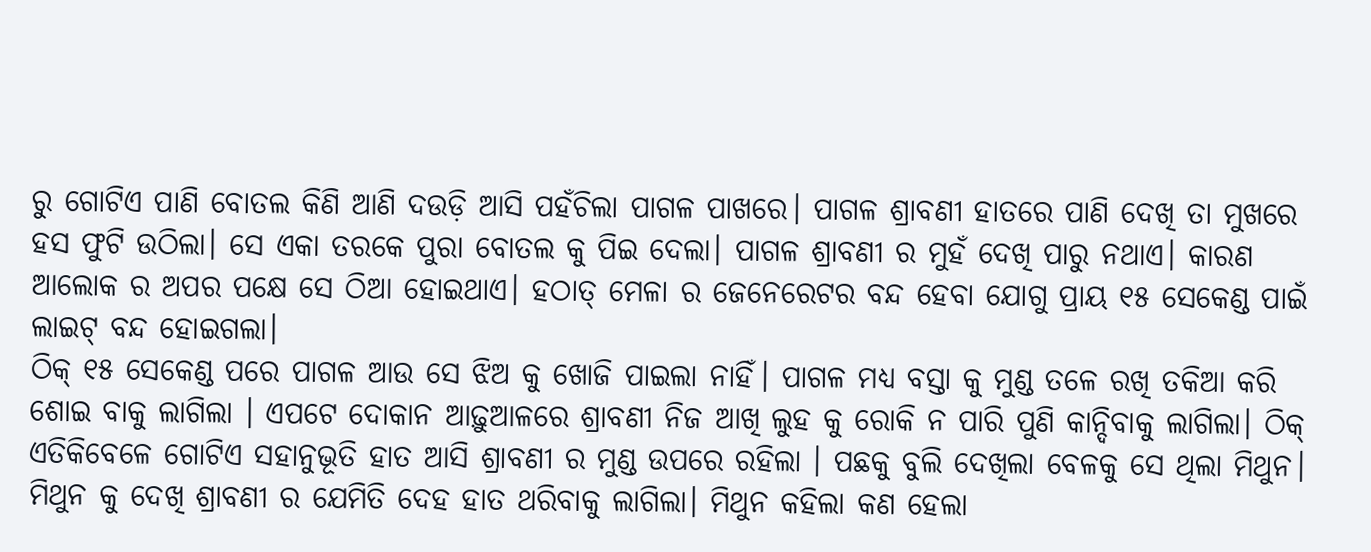ରୁ ଗୋଟିଏ ପାଣି ବୋତଲ କିଣି ଆଣି ଦଉଡ଼ି ଆସି ପହଁଚିଲା ପାଗଳ ପାଖରେ। ପାଗଳ ଶ୍ରାବଣୀ ହାତରେ ପାଣି ଦେଖି ତା ମୁଖରେ ହସ ଫୁଟି ଉଠିଲା। ସେ ଏକା ତରକେ ପୁରା ବୋତଲ କୁ ପିଇ ଦେଲା। ପାଗଳ ଶ୍ରାବଣୀ ର ମୁହଁ ଦେଖି ପାରୁ ନଥାଏ। କାରଣ ଆଲୋକ ର ଅପର ପକ୍ଷେ ସେ ଠିଆ ହୋଇଥାଏ। ହଠାତ୍ ମେଳା ର ଜେନେରେଟର ବନ୍ଦ ହେବା ଯୋଗୁ ପ୍ରାୟ ୧୫ ସେକେଣ୍ଡ ପାଇଁ ଲାଇଟ୍ ବନ୍ଦ ହୋଇଗଲା।
ଠିକ୍ ୧୫ ସେକେଣ୍ଡ ପରେ ପାଗଳ ଆଉ ସେ ଝିଅ କୁ ଖୋଜି ପାଇଲା ନାହିଁ। ପାଗଳ ମଧ୍ୟ ବସ୍ତା କୁ ମୁଣ୍ଡ ତଳେ ରଖି ତକିଆ କରି ଶୋଇ ବାକୁ ଲାଗିଲା । ଏପଟେ ଦୋକାନ ଆଢ଼ୁଆଳରେ ଶ୍ରାବଣୀ ନିଜ ଆଖି ଲୁହ କୁ ରୋକି ନ ପାରି ପୁଣି କାନ୍ଦିବାକୁ ଲାଗିଲା। ଠିକ୍ ଏତିକିବେଳେ ଗୋଟିଏ ସହାନୁଭୂତି ହାତ ଆସି ଶ୍ରାବଣୀ ର ମୁଣ୍ଡ ଉପରେ ରହିଲା । ପଛକୁ ବୁଲି ଦେଖିଲା ବେଳକୁ ସେ ଥିଲା ମିଥୁନ।
ମିଥୁନ କୁ ଦେଖି ଶ୍ରାବଣୀ ର ଯେମିତି ଦେହ ହାତ ଥରିବାକୁ ଲାଗିଲା। ମିଥୁନ କହିଲା କଣ ହେଲା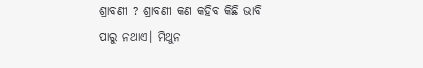ଶ୍ରାବଣୀ ? ଶ୍ରାବଣୀ କଣ କହିବ କିଛି ଭାବି ପାରୁ ନଥାଏ। ମିଥୁନ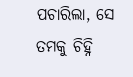ପଚାରିଲା, ସେ ତମକୁ ଚିହ୍ନି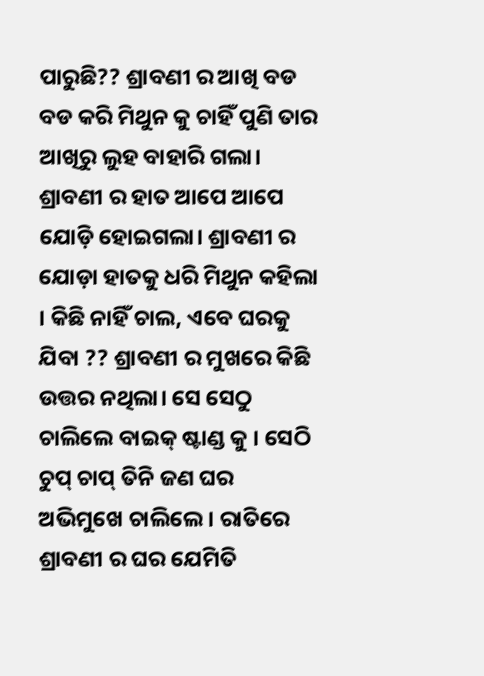ପାରୁଛି?? ଶ୍ରାବଣୀ ର ଆଖି ବଡ ବଡ କରି ମିଥୁନ କୁ ଚାହିଁ ପୁଣି ତାର ଆଖିରୁ ଲୁହ ବାହାରି ଗଲା। ଶ୍ରାବଣୀ ର ହାତ ଆପେ ଆପେ ଯୋଡ଼ି ହୋଇଗଲା। ଶ୍ରାବଣୀ ର ଯୋଡ଼ା ହାତକୁ ଧରି ମିଥୁନ କହିଲା । କିଛି ନାହିଁ ଚାଲ, ଏବେ ଘରକୁ ଯିବା ?? ଶ୍ରାବଣୀ ର ମୁଖରେ କିଛି ଉତ୍ତର ନଥିଲା। ସେ ସେଠୁ ଚାଲିଲେ ବାଇକ୍ ଷ୍ଟାଣ୍ଡ କୁ । ସେଠି ଚୁପ୍ ଚାପ୍ ତିନି ଜଣ ଘର ଅଭିମୁଖେ ଚାଲିଲେ। ରାତିରେ ଶ୍ରାବଣୀ ର ଘର ଯେମିତି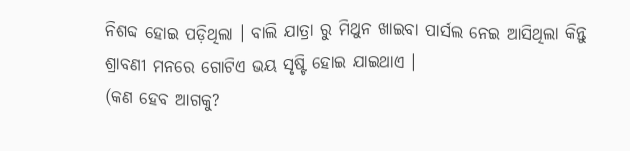ନିଶବ୍ଦ ହୋଇ ପଡ଼ିଥିଲା । ବାଲି ଯାତ୍ରା ରୁ ମିଥୁନ ଖାଇବା ପାର୍ସଲ ନେଇ ଆସିଥିଲା କିନ୍ତୁ ଶ୍ରାବଣୀ ମନରେ ଗୋଟିଏ ଭୟ ସୃଷ୍ଟି ହୋଇ ଯାଇଥାଏ ।
(କଣ ହେବ ଆଗକୁ?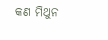କଣ ମିଥୁନ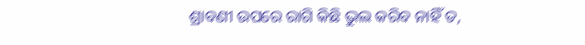ଶ୍ରାବଣୀ ଉପରେ ରାଗି କିଛି ଭୁଲ କରିବ ନାହିଁ ତ,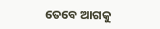ତେବେ ଆଗକୁ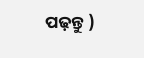ପଢ଼ନ୍ତୁ )